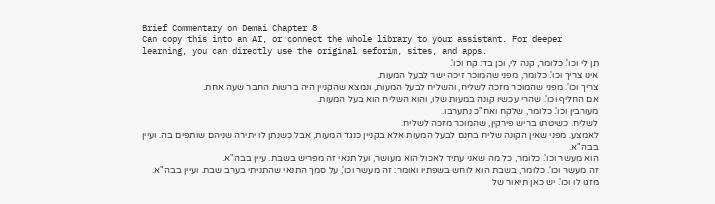Brief Commentary on Demai Chapter 8
Can copy this into an AI, or connect the whole library to your assistant. For deeper learning, you can directly use the original seforim, sites, and apps.
תן לי וכו'. כלומר, קנה לי, וכן בד: קח וכו'.
אינו צריך וכו'. כלומר, מפני שהמוכר זיכה ישר לבעל המעות.
צריך וכו'. מפני שהמוכר מזכה לשליח, והשליח לבעל המעות, ונמצא שהקניין היה ברשות החבר שעה אחת.
אם החליף וכו'. שהרי עכשיו קונה במעות שלו, והוא השליח הוא בעל המעות.
מעורבין וכו'. כלומר, שלקח ואח"כ נתערבו.
לשליח. כשיטתו בריש פירקין, שהמוכר מזכה לשליח.
לאמצע. מפני שאין הקונה שליח בחנם לבעל המעות אלא בקניין כנגד המעות, אבל כשנתן לו יתירה שניהם שותפים בה. ועיין בבה"א.
הוא מעשר וכו'. כלומר, כל מה שאני עתיד לאכול הוא מעושר, ועל תנאי זה מפריש בשבת. עיין בבה"א.
זה מעשר וכו'. כלומר, בשבת הוא לוחש בשפתיו ואומר: זה מעשר וכו', על סמך התנאי שהתניתי בערב שבת. ועיין בבה"א.
מזגו לו וכו'. יש כאן תיאור של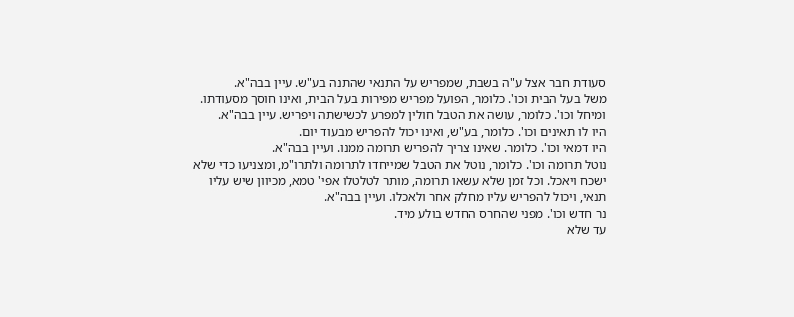סעודת חבר אצל ע"ה בשבת, שמפריש על התנאי שהתנה בע"ש. עיין בבה"א.
משל בעל הבית וכו'. כלומר, הפועל מפריש מפירות בעל הבית, ואינו חוסך מסעודתו.
ומיחל וכו'. כלומר, עושה את הטבל חולין למפרע לכשישתה ויפריש. עיין בבה"א.
היו לו תאינים וכו'. כלומר, בע"ש, ואינו יכול להפריש מבעוד יום.
היו דמאי וכו'. כלומר. שאינו צריך להפריש תרומה ממנו. ועיין בבה"א.
נוטל תרומה וכו'. כלומר, נוטל את הטבל שמייחדו לתרומה ולתרו"מ, ומצניעו כדי שלא ישכח ויאכל. וכל זמן שלא עשאו תרומה, מותר לטלטלו אפי' טמא, מכיוון שיש עליו תנאי, ויכול להפריש עליו מחלק אחר ולאכלו. ועיין בבה"א.
נר חדש וכו'. מפני שהחרס החדש בולע מיד.
עד שלא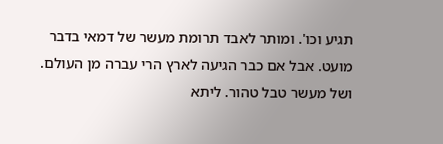תגיע וכו'. ומותר לאבד תרומת מעשר של דמאי בדבר מועט. אבל אם כבר הגיעה לארץ הרי עברה מן העולם.
ושל מעשר טבל טהור. ליתא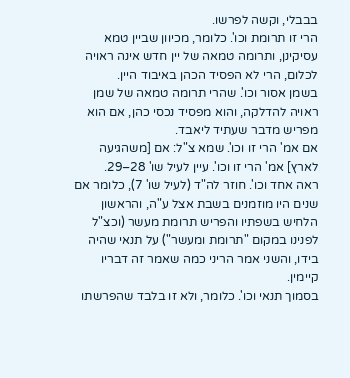בבבלי, וקשה לפרשו.
הרי זו תרומת וכו'. כלומר, מכיוון שביין טמא עסיקינן, ותרומה טמאה של יין חדש אינה ראויה לכלום, הרי לא הפסיד הכהן באיבוד היין.
בשמן אסור וכו'. שהרי תרומה טמאה של שמן ראויה להדלקה, והוא מפסיד נכסי כהן, אם הוא מפריש מדבר שעתיד ליאבד.
אם אמ' הרי זו וכו'. שמא צ"ל: אם [משהגיעה לארץ] אמ' הרי זו וכו'. עיין לעיל שו' 28–29.
ראה אחד וכו'. חוזר לה"ד (לעיל שו' 7), כלומר אם שנים היו מוזמנים בשבת אצל ע"ה, והראשון הלחיש בשפתיו והפריש תרומת מעשר (וכצ"ל לפנינו במקום "תרומת ומעשר") על תנאי שהיה בידו, והשני אמר הריני כמה שאמר זה דבריו קיימין.
בסמוך תנאי וכו'. כלומר, ולא זו בלבד שהפרשתו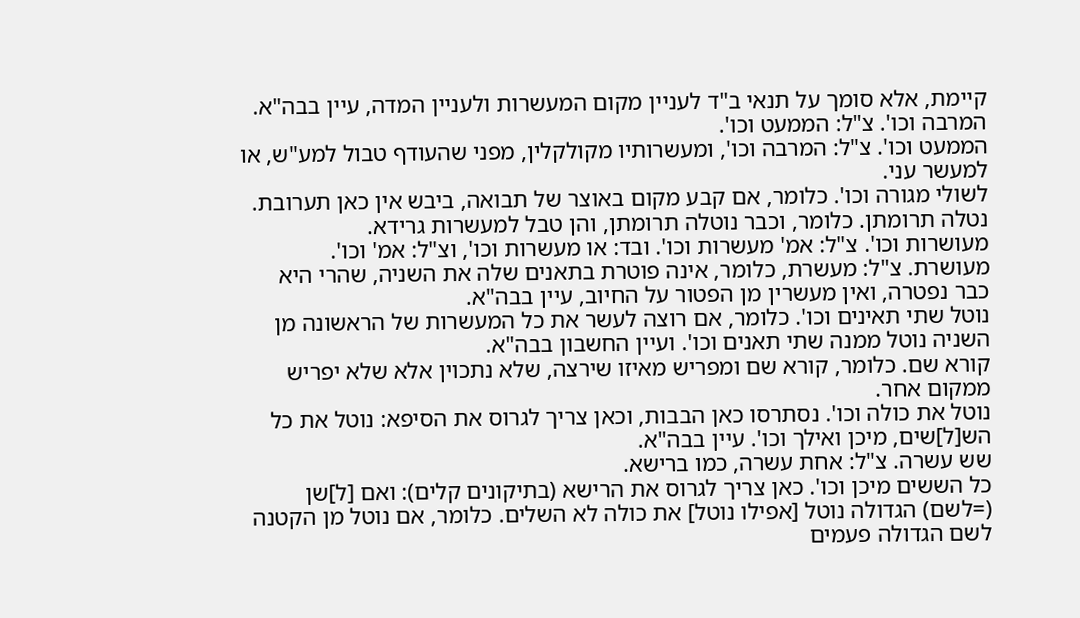קיימת, אלא סומך על תנאי ב"ד לעניין מקום המעשרות ולעניין המדה, עיין בבה"א.
המרבה וכו'. צ"ל: הממעט וכו'.
הממעט וכו'. צ"ל: המרבה וכו', ומעשרותיו מקולקלין, מפני שהעודף טבול למע"ש, או למעשר עני.
לשולי מגורה וכו'. כלומר, אם קבע מקום באוצר של תבואה, ביבש אין כאן תערובת.
נטלה תרומתן. כלומר, וכבר נוטלה תרומתן, והן טבל למעשרות גרידא.
מעושרות וכו'. צ"ל: אמ' מעשרות וכו'. ובד: או מעשרות וכו', וצ"ל: אמ' וכו'.
מעושרת. צ"ל: מעשרת, כלומר, אינה פוטרת בתאנים שלה את השניה, שהרי היא כבר נפטרה, ואין מעשרין מן הפטור על החיוב, עיין בבה"א.
נוטל שתי תאינים וכו'. כלומר, אם רוצה לעשר את כל המעשרות של הראשונה מן השניה נוטל ממנה שתי תאנים וכו'. ועיין החשבון בבה"א.
קורא שם. כלומר, קורא שם ומפריש מאיזו שירצה, שלא נתכוין אלא שלא יפריש ממקום אחר.
נוטל את כולה וכו'. נסתרסו כאן הבבות, וכאן צריך לגרוס את הסיפא: נוטל את כל הש[ל]שים, מיכן ואילך וכו'. עיין בבה"א.
שש עשרה. צ"ל: אחת עשרה, כמו ברישא.
כל הששים מיכן וכו'. כאן צריך לגרוס את הרישא (בתיקונים קלים): ואם [ל]שן (=לשם) הגדולה נוטל [אפילו נוטל] את כולה לא השלים. כלומר, אם נוטל מן הקטנה לשם הגדולה פעמים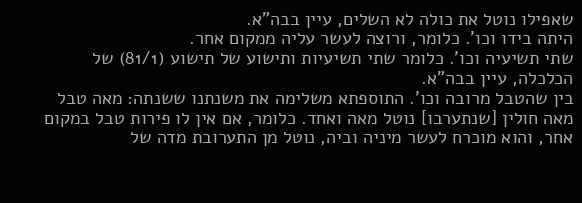שאפילו נוטל את כולה לא השלים, עיין בבה"א.
היתה בידו וכו'. כלומר, ורוצה לעשר עליה ממקום אחר.
שתי תשיעיה וכו'. כלומר שתי תשיעיות ותישוע של תישוע (81/1) של הכלכלה, עיין בבה"א.
בין שהטבל מרובה וכו'. התוספתא משלימה את משנתנו ששנתה: מאה טבל מאה חולין [שנתערבו] נוטל מאה ואחד. כלומר, אם אין לו פירות טבל במקום אחר, והוא מוכרח לעשר מיניה וביה, נוטל מן התערובת מדה של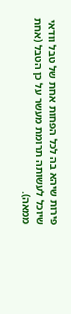פירות שיהא בה לכל הפחות אחת של טבל וודאי שיוכל לעשותה תרומת מעשר על כן הטבל (אחת ממאה).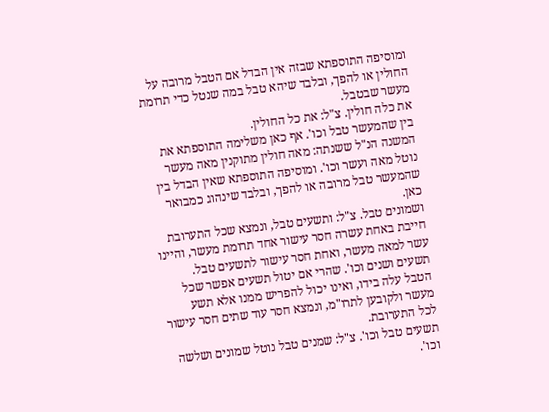ומוסיפה התוספתא שבזה אין הבדל אם הטבל מרובה על החולין או להפך, ובלבד שיהא טבל במה שנטל כדי תרומת מעשר שבטבל.
את כלה חולין. צ"ל: את כל החולין.
בין שהמעשר טבל וכו'. אף כאן משלימה התוספתא את המשנה הנ"ל ששנתה: מאה חולין מתוקנין מאה מעשר נוטל מאה ועשר וכו'. ומוסיפה התוספתא שאין הבדל בין שהמעשר טבל מרובה או להפך, ובלבד שינהוג כמבואר כאן.
ושמונים טבל. צ"ל: ותשעים טבל, ונמצא שכל התערובת חייבת באחת עשרה חסר עישור אחד תרומת מעשר, והיינו עשר למאה מעשר, ואחת חסר עישור לתשעים טבל.
תשעים ושנים וכו'. שהרי אם יטול תשעים אפשר שכל הטבל עלה בידו, ואינו יכול להפריש ממנו אלא תשע מעשר ולקובען לתרו"מ, ונמצא חסר עוד שתים חסר עישור לכל התערובת.
תשעים טבל וכו'. צ"ל: שמנים טבל נוטל שמונים ושלשה וכו'.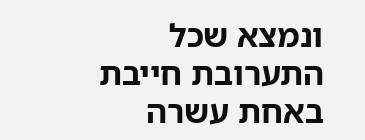ונמצא שכל התערובת חייבת באחת עשרה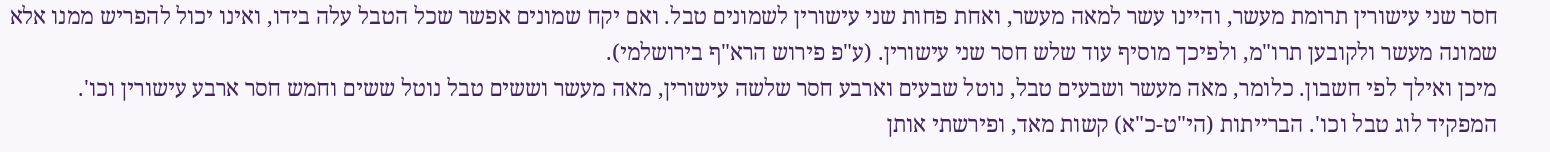חסר שני עישורין תרומת מעשר, והיינו עשר למאה מעשר, ואחת פחות שני עישורין לשמונים טבל. ואם יקח שמונים אפשר שכל הטבל עלה בידו, ואינו יכול להפריש ממנו אלא שמונה מעשר ולקובען תרו"מ, ולפיכך מוסיף עוד שלש חסר שני עישורין. (ע"פ פירוש הרא"ף בירושלמי).
מיכן ואילך לפי חשבון. כלומר, מאה מעשר ושבעים טבל, נוטל שבעים וארבע חסר שלשה עישורין, מאה מעשר וששים טבל נוטל ששים וחמש חסר ארבע עישורין וכו'.
המפקיד לוג טבל וכו'. הברייתות (הי"ט-כ"א) קשות מאד, ופירשתי אותן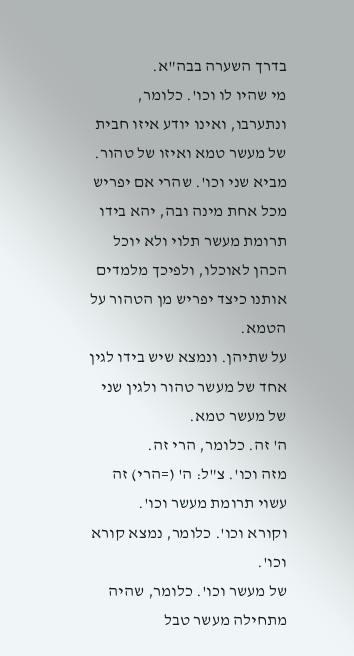בדרך השערה בבה"א.
מי שהיו לו וכו'. כלומר, ונתערבו, ואינו יודע איזו חבית של מעשר טמא ואיזו של טהור.
מביא שני וכו'. שהרי אם יפריש מכל אחת מינה ובה, יהא בידו תרומת מעשר תלוי ולא יוכל הכהן לאוכלו, ולפיכך מלמדים אותנו כיצד יפריש מן הטהור על הטמא.
על שתיהן. ונמצא שיש בידו לגין אחד של מעשר טהור ולגין שני של מעשר טמא.
ה' זה. כלומר, הרי זה.
מזה וכו'. צ"ל: ה' (=הרי) זה עשוי תרומת מעשר וכו'.
וקורא וכו'. כלומר, נמצא קורא וכו'.
של מעשר וכו'. כלומר, שהיה מתחילה מעשר טבל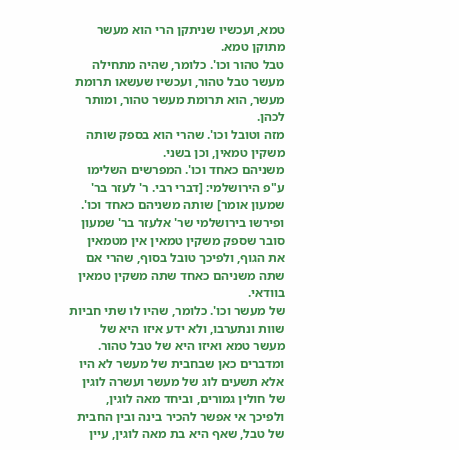טמא, ועכשיו שניתקן הרי הוא מעשר מתוקן טמא.
טבל טהור וכו'. כלומר, שהיה מתחילה מעשר טבל טהור, ועכשיו שעשאו תרומת מעשר, הוא תרומת מעשר טהור, ומותר לכהן.
מזה וטובל וכו'. שהרי הוא בספק שותה משקין טמאין, וכן בשני.
משניהם כאחד וכו'. המפרשים השלימו ע"פ הירושלמי: [דברי רבי. ר' לעזר בר' שמעון אומר] שותה משניהם כאחד וכו'. ופירשו בירושלמי שר' אלעזר בר' שמעון סובר שספק משקין טמאין אין מטמאין את הגוף, ולפיכך טובל בסוף, שהרי אם שתה משניהם כאחד שתה משקין טמאין בוודאי.
של מעשר וכו'. כלומר, שהיו לו שתי חביות שוות ונתערבו, ולא ידע איזו היא של מעשר טמא ואיזו היא של טבל טהור. ומדברים כאן שבחבית של מעשר לא היו אלא תשעים לוג של מעשר ועשרה לוגין של חולין גמורים, וביחד מאה לוגין, ולפיכך אי אפשר להכיר בינה ובין החבית של טבל, שאף היא בת מאה לוגין, עיין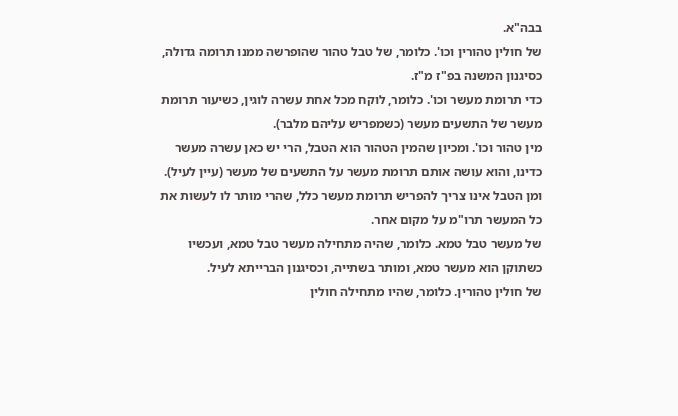בבה"א.
של חולין טהורין וכו'. כלומר, של טבל טהור שהופרשה ממנו תרומה גדולה, כסיגנון המשנה בפ"ז מ"ז.
כדי תרומת מעשר וכו'. כלומר, לוקח מכל אחת עשרה לוגין, כשיעור תרומת מעשר של התשעים מעשר (כשמפריש עליהם מלבר).
מין טהור וכו'. ומכיון שהמין הטהור הוא הטבל, הרי יש כאן עשרה מעשר כדינו, והוא עושה אותם תרומת מעשר על התשעים של מעשר (עיין לעיל). ומן הטבל אינו צריך להפריש תרומת מעשר כלל, שהרי מותר לו לעשות את כל המעשר תרו"מ על מקום אחר.
של מעשר טבל טמא. כלומר, שהיה מתחילה מעשר טבל טמא, ועכשיו כשתוקן הוא מעשר טמא, ומותר בשתייה, וכסיגנון הברייתא לעיל.
של חולין טהורין. כלומר, שהיו מתחילה חולין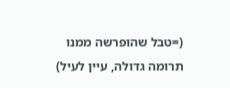(=טבל שהופרשה ממנו תרומה גדולה, עיין לעיל)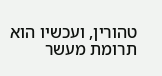טהורין, ועכשיו הוא תרומת מעשר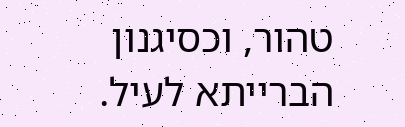טהור, וכסיגנון הברייתא לעיל.